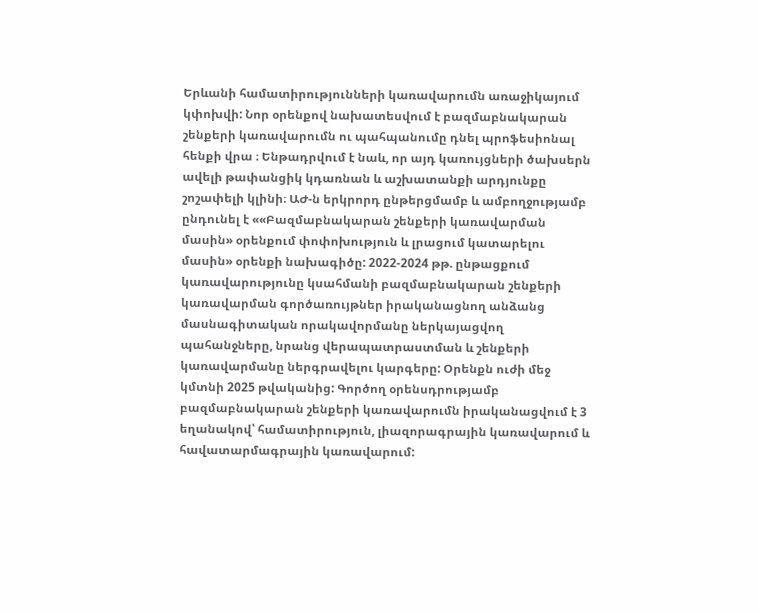Երևանի համատիրությունների կառավարումն առաջիկայում կփոխվի: Նոր օրենքով նախատեսվում է բազմաբնակարան շենքերի կառավարումն ու պահպանումը դնել պրոֆեսիոնալ հենքի վրա ։ Ենթադրվում է նաև, որ այդ կառույցների ծախսերն ավելի թափանցիկ կդառնան և աշխատանքի արդյունքը շոշափելի կլինի։ ԱԺ-ն երկրորդ ընթերցմամբ և ամբողջությամբ ընդունել է ««Բազմաբնակարան շենքերի կառավարման մասին» օրենքում փոփոխություն և լրացում կատարելու մասին» օրենքի նախագիծը: 2022-2024 թթ. ընթացքում կառավարությունը կսահմանի բազմաբնակարան շենքերի կառավարման գործառույթներ իրականացնող անձանց մասնագիտական որակավորմանը ներկայացվող պահանջները, նրանց վերապատրաստման և շենքերի կառավարմանը ներգրավելու կարգերը: Օրենքն ուժի մեջ կմտնի 2025 թվականից: Գործող օրենսդրությամբ բազմաբնակարան շենքերի կառավարումն իրականացվում է 3 եղանակով՝ համատիրություն, լիազորագրային կառավարում և հավատարմագրային կառավարում: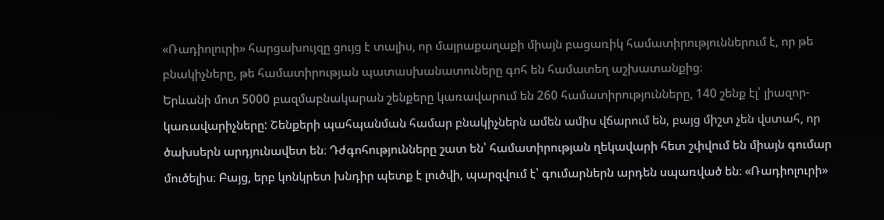«Ռադիոլուրի» հարցախույզը ցույց է տալիս, որ մայրաքաղաքի միայն բացառիկ համատիրություններում է, որ թե բնակիչները, թե համատիրության պատասխանատուները գոհ են համատեղ աշխատանքից։
Երևանի մոտ 5000 բազմաբնակարան շենքերը կառավարում են 260 համատիրությունները, 140 շենք էլ՝ լիազոր-կառավարիչները: Շենքերի պահպանման համար բնակիչներն ամեն ամիս վճարում են, բայց միշտ չեն վստահ, որ ծախսերն արդյունավետ են։ Դժգոհությունները շատ են՝ համատիրության ղեկավարի հետ շփվում են միայն գումար մուծելիս։ Բայց, երբ կոնկրետ խնդիր պետք է լուծվի, պարզվում է՝ գումարներն արդեն սպառված են։ «Ռադիոլուրի»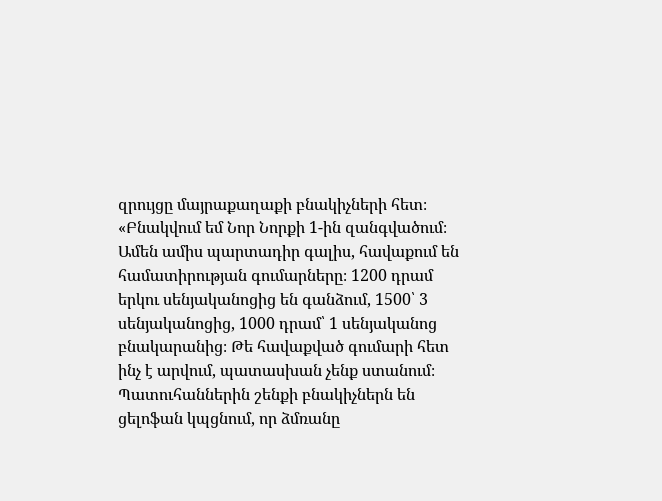զրույցը մայրաքաղաքի բնակիչների հետ։
«Բնակվում եմ Նոր Նորքի 1-ին զանգվածում։ Ամեն ամիս պարտադիր գալիս, հավաքում են համատիրության գումարները։ 1200 դրամ երկու սենյականոցից են գանձում, 1500՝ 3 սենյականոցից, 1000 դրամ՝ 1 սենյականոց բնակարանից։ Թե հավաքված գումարի հետ ինչ է արվում, պատասխան չենք ստանում։ Պատուհաններին շենքի բնակիչներն են ցելոֆան կպցնում, որ ձմռանը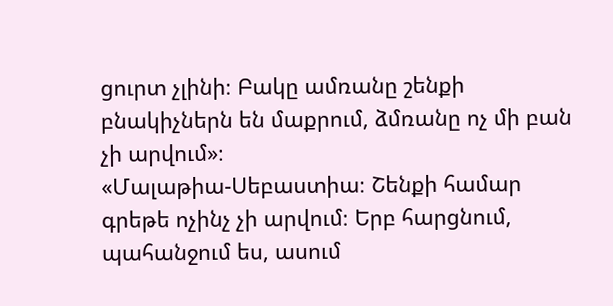ցուրտ չլինի։ Բակը ամռանը շենքի բնակիչներն են մաքրում, ձմռանը ոչ մի բան չի արվում»։
«Մալաթիա-Սեբաստիա։ Շենքի համար գրեթե ոչինչ չի արվում։ Երբ հարցնում, պահանջում ես, ասում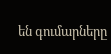են գումարները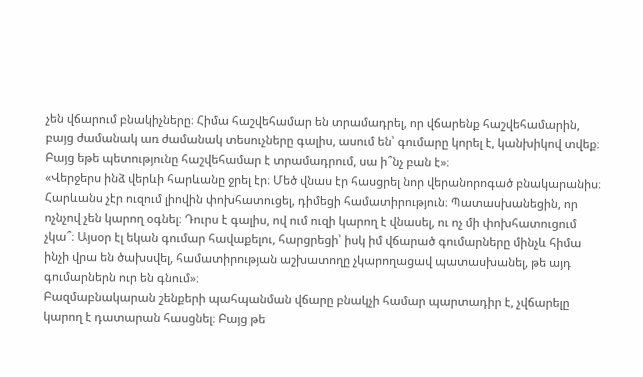չեն վճարում բնակիչները։ Հիմա հաշվեհամար են տրամադրել, որ վճարենք հաշվեհամարին, բայց ժամանակ առ ժամանակ տեսուչները գալիս, ասում են՝ գումարը կորել է, կանխիկով տվեք։ Բայց եթե պետությունը հաշվեհամար է տրամադրում, սա ի՞նչ բան է»։
«Վերջերս ինձ վերևի հարևանը ջրել էր։ Մեծ վնաս էր հասցրել նոր վերանորոգած բնակարանիս։ Հարևանս չէր ուզում լիովին փոխհատուցել, դիմեցի համատիրություն։ Պատասխանեցին, որ ոչնչով չեն կարող օգնել։ Դուրս է գալիս, ով ում ուզի կարող է վնասել, ու ոչ մի փոխհատուցում չկա՞։ Այսօր էլ եկան գումար հավաքելու, հարցրեցի՝ իսկ իմ վճարած գումարները մինչև հիմա ինչի վրա են ծախսվել, համատիրության աշխատողը չկարողացավ պատասխանել, թե այդ գումարներն ուր են գնում»։
Բազմաբնակարան շենքերի պահպանման վճարը բնակչի համար պարտադիր է, չվճարելը կարող է դատարան հասցնել։ Բայց թե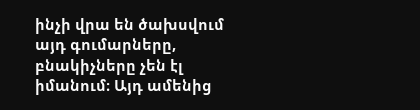ինչի վրա են ծախսվում այդ գումարները, բնակիչները չեն էլ իմանում։ Այդ ամենից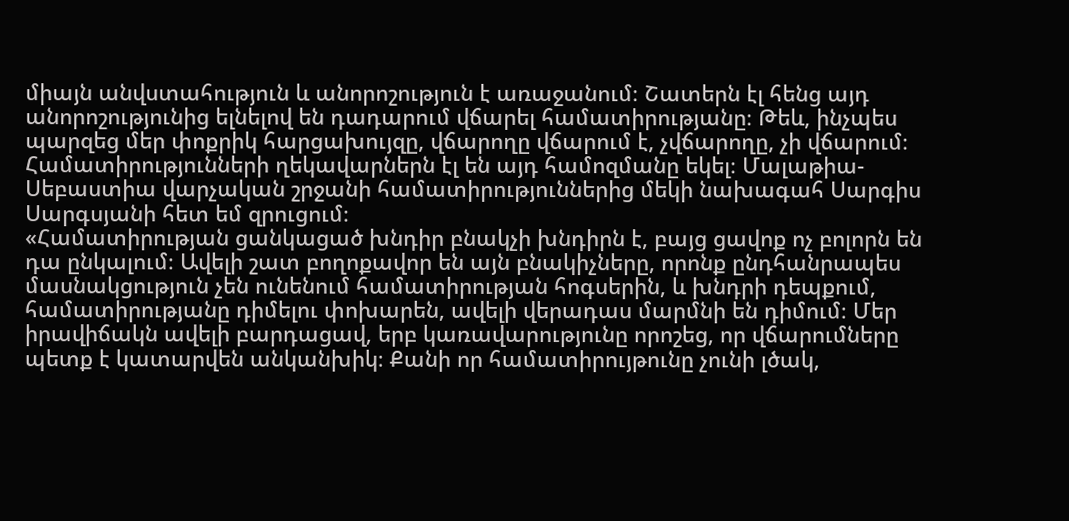միայն անվստահություն և անորոշություն է առաջանում։ Շատերն էլ հենց այդ անորոշությունից ելնելով են դադարում վճարել համատիրությանը։ Թեև, ինչպես պարզեց մեր փոքրիկ հարցախույզը, վճարողը վճարում է, չվճարողը, չի վճարում։ Համատիրությունների ղեկավարներն էլ են այդ համոզմանը եկել։ Մալաթիա-Սեբաստիա վարչական շրջանի համատիրություններից մեկի նախագահ Սարգիս Սարգսյանի հետ եմ զրուցում։
«Համատիրության ցանկացած խնդիր բնակչի խնդիրն է, բայց ցավոք ոչ բոլորն են դա ընկալում։ Ավելի շատ բողոքավոր են այն բնակիչները, որոնք ընդհանրապես մասնակցություն չեն ունենում համատիրության հոգսերին, և խնդրի դեպքում, համատիրությանը դիմելու փոխարեն, ավելի վերադաս մարմնի են դիմում։ Մեր իրավիճակն ավելի բարդացավ, երբ կառավարությունը որոշեց, որ վճարումները պետք է կատարվեն անկանխիկ։ Քանի որ համատիրույթունը չունի լծակ,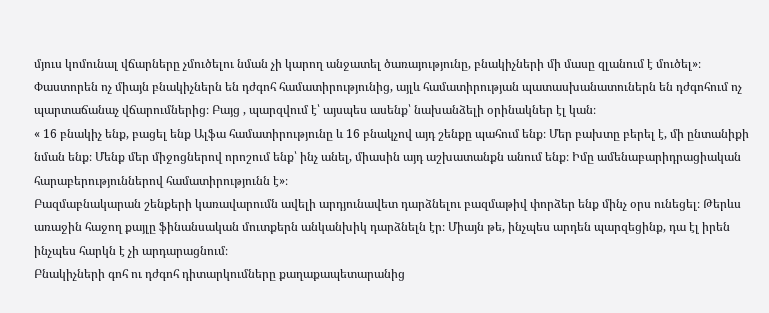մյուս կոմունալ վճարները չմուծելու նման չի կարող անջատել ծառայությունը, բնակիչների մի մասը զլանում է մուծել»։
Փաստորեն ոչ միայն բնակիչներն են դժգոհ համատիրությունից, այլև համատիրության պատասխանատուներն են դժգոհում ոչ պարտաճանաչ վճարումներից։ Բայց , պարզվում է՝ այսպես ասենք՝ նախանձելի օրինակներ էլ կան։
« 16 բնակիչ ենք, բացել ենք Ալֆա համատիրությունը և 16 բնակչով այդ շենքը պահում ենք։ Մեր բախտը բերել է, մի ընտանիքի նման ենք։ Մենք մեր միջոցներով որոշում ենք՝ ինչ անել, միասին այդ աշխատանքն անում ենք։ Իմը ամենաբարիդրացիական հարաբերություններով համատիրությունն է»։
Բազմաբնակարան շենքերի կառավարումն ավելի արդյունավետ դարձնելու բազմաթիվ փորձեր ենք մինչ օրս ունեցել։ Թերևս առաջին հաջող քայլը ֆինանսական մուտքերն անկանխիկ դարձնելն էր։ Միայն թե, ինչպես արդեն պարզեցինք, դա էլ իրեն ինչպես հարկն է չի արդարացնում։
Բնակիչների գոհ ու դժգոհ դիտարկումները քաղաքապետարանից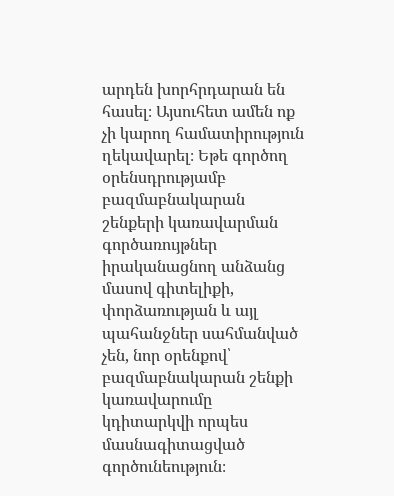արդեն խորհրդարան են հասել։ Այսուհետ ամեն ոք չի կարող համատիրություն ղեկավարել։ Եթե գործող օրենսդրությամբ բազմաբնակարան շենքերի կառավարման գործառույթներ իրականացնող անձանց մասով գիտելիքի, փորձառության և այլ պահանջներ սահմանված չեն, նոր օրենքով՝ բազմաբնակարան շենքի կառավարումը կդիտարկվի որպես մասնագիտացված գործունեություն։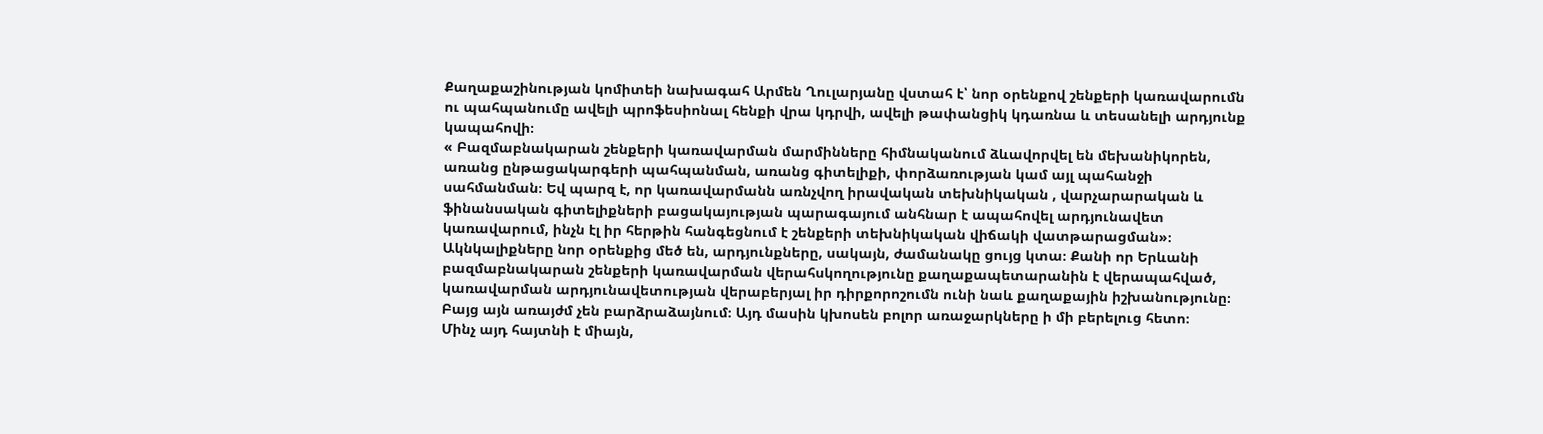Քաղաքաշինության կոմիտեի նախագահ Արմեն Ղուլարյանը վստահ է՝ նոր օրենքով շենքերի կառավարումն ու պահպանումը ավելի պրոֆեսիոնալ հենքի վրա կդրվի, ավելի թափանցիկ կդառնա և տեսանելի արդյունք կապահովի։
« Բազմաբնակարան շենքերի կառավարման մարմինները հիմնականում ձևավորվել են մեխանիկորեն, առանց ընթացակարգերի պահպանման, առանց գիտելիքի, փորձառության կամ այլ պահանջի սահմանման։ Եվ պարզ է, որ կառավարմանն առնչվող իրավական տեխնիկական , վարչարարական և ֆինանսական գիտելիքների բացակայության պարագայում անհնար է ապահովել արդյունավետ կառավարում, ինչն էլ իր հերթին հանգեցնում է շենքերի տեխնիկական վիճակի վատթարացման»։
Ակնկալիքները նոր օրենքից մեծ են, արդյունքները, սակայն, ժամանակը ցույց կտա։ Քանի որ Երևանի բազմաբնակարան շենքերի կառավարման վերահսկողությունը քաղաքապետարանին է վերապահված, կառավարման արդյունավետության վերաբերյալ իր դիրքորոշումն ունի նաև քաղաքային իշխանությունը։ Բայց այն առայժմ չեն բարձրաձայնում։ Այդ մասին կխոսեն բոլոր առաջարկները ի մի բերելուց հետո։
Մինչ այդ հայտնի է միայն,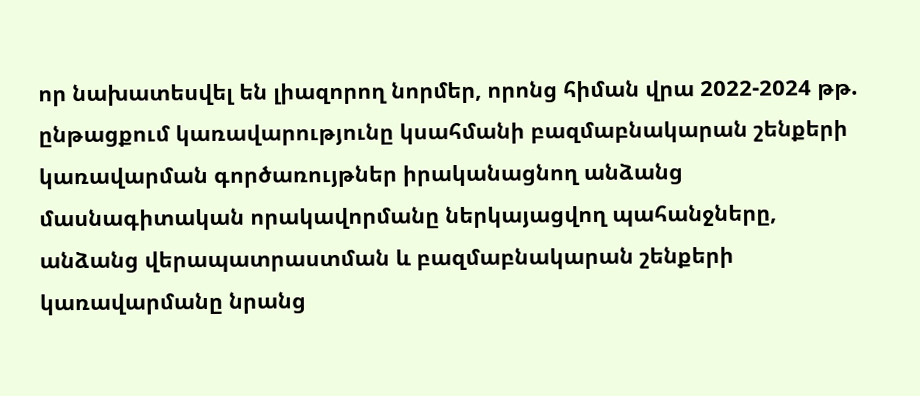որ նախատեսվել են լիազորող նորմեր, որոնց հիման վրա 2022-2024 թթ. ընթացքում կառավարությունը կսահմանի բազմաբնակարան շենքերի կառավարման գործառույթներ իրականացնող անձանց մասնագիտական որակավորմանը ներկայացվող պահանջները, անձանց վերապատրաստման և բազմաբնակարան շենքերի կառավարմանը նրանց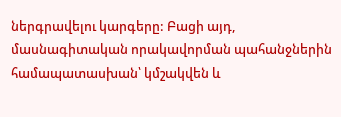ներգրավելու կարգերը: Բացի այդ, մասնագիտական որակավորման պահանջներին համապատասխան՝ կմշակվեն և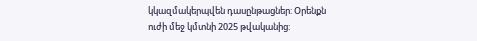կկազմակերպվեն դասընթացներ: Օրենքն ուժի մեջ կմտնի 2025 թվականից: